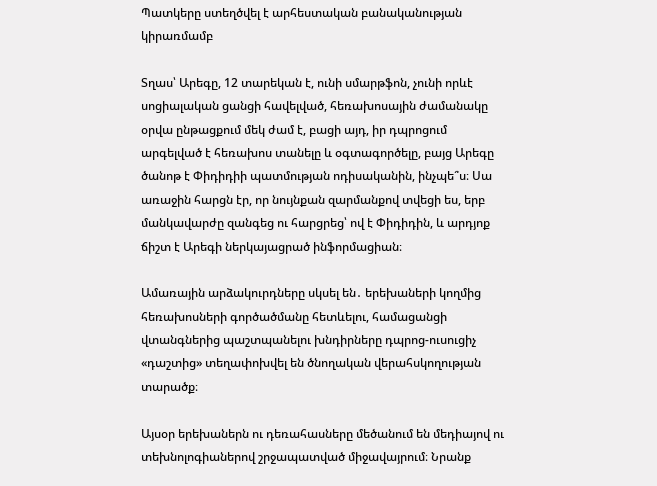Պատկերը ստեղծվել է արհեստական բանականության կիրառմամբ

Տղաս՝ Արեգը, 12 տարեկան է, ունի սմարթֆոն, չունի որևէ սոցիալական ցանցի հավելված, հեռախոսային ժամանակը օրվա ընթացքում մեկ ժամ է, բացի այդ, իր դպրոցում արգելված է հեռախոս տանելը և օգտագործելը, բայց Արեգը ծանոթ է Փիդիդիի պատմության ոդիսականին, ինչպե՞ս։ Սա առաջին հարցն էր, որ նույնքան զարմանքով տվեցի ես, երբ մանկավարժը զանգեց ու հարցրեց՝ ով է Փիդիդին, և արդյոք ճիշտ է Արեգի ներկայացրած ինֆորմացիան։

Ամառային արձակուրդները սկսել են․ երեխաների կողմից հեռախոսների գործածմանը հետևելու, համացանցի վտանգներից պաշտպանելու խնդիրները դպրոց-ուսուցիչ «դաշտից» տեղափոխվել են ծնողական վերահսկողության տարածք։

Այսօր երեխաներն ու դեռահասները մեծանում են մեդիայով ու տեխնոլոգիաներով շրջապատված միջավայրում։ Նրանք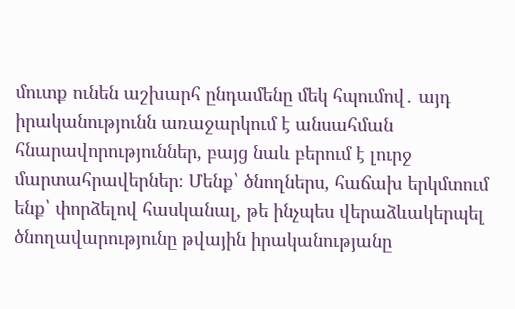մուտք ունեն աշխարհ ընդամենը մեկ հպումով․ այդ իրականությունն առաջարկում է անսահման հնարավորություններ, բայց նաև բերում է լուրջ մարտահրավերներ։ Մենք՝ ծնողներս, հաճախ երկմտում ենք՝ փորձելով հասկանալ, թե ինչպես վերաձևակերպել ծնողավարությունը թվային իրականությանը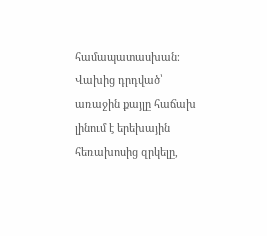համապատասխան։ Վախից դրդված՝ առաջին քայլը հաճախ լինում է երեխային հեռախոսից զրկելը,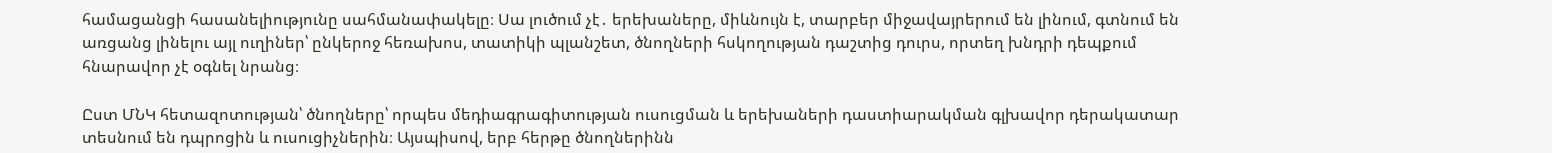համացանցի հասանելիությունը սահմանափակելը։ Սա լուծում չէ․ երեխաները, միևնույն է, տարբեր միջավայրերում են լինում, գտնում են առցանց լինելու այլ ուղիներ՝ ընկերոջ հեռախոս, տատիկի պլանշետ, ծնողների հսկողության դաշտից դուրս, որտեղ խնդրի դեպքում հնարավոր չէ օգնել նրանց։

Ըստ ՄՆԿ հետազոտության՝ ծնողները՝ որպես մեդիագրագիտության ուսուցման և երեխաների դաստիարակման գլխավոր դերակատար տեսնում են դպրոցին և ուսուցիչներին։ Այսպիսով, երբ հերթը ծնողներինն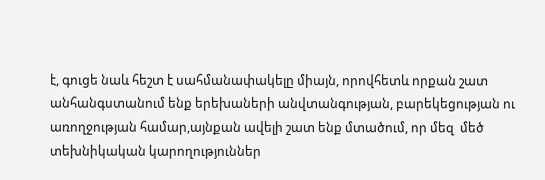է, գուցե նաև հեշտ է սահմանափակելը միայն, որովհետև որքան շատ անհանգստանում ենք երեխաների անվտանգության, բարեկեցության ու առողջության համար,այնքան ավելի շատ ենք մտածում, որ մեզ  մեծ տեխնիկական կարողություններ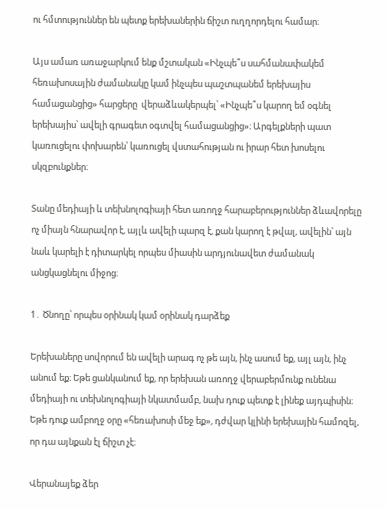ու հմտություններ են պետք երեխաներին ճիշտ ուղղորդելու համար։

Այս ամառ առաջարկում ենք մշտական «Ինչպե՞ս սահմանափակեմ հեռախոսային ժամանակը կամ ինչպես պաշտպանեմ երեխայիս համացանցից» հարցերը  վերաձևակերպել՝ «Ինչպե՞ս կարող եմ օգնել երեխայիս՝ ավելի գրագետ օգտվել համացանցից»։ Արգելքների պատ կառուցելու փոխարեն՝ կառուցել վստահության ու իրար հետ խոսելու սկզբունքներ։

Տանը մեդիայի և տեխնոլոգիայի հետ առողջ հարաբերություններ ձևավորելը ոչ միայն հնարավոր է, այլև ավելի պարզ է, քան կարող է թվալ, ավելին՝ այն նաև կարելի է դիտարկել որպես միասին արդյունավետ ժամանակ անցկացնելու միջոց։

1․ Ծնողը՝ որպես օրինակ կամ օրինակ դարձեք

Երեխաները սովորում են ավելի արագ ոչ թե այն, ինչ ասում եք, այլ այն, ինչ անում եք։ Եթե ցանկանում եք, որ երեխան առողջ վերաբերմունք ունենա մեդիայի ու տեխնոլոգիայի նկատմամբ, նախ դուք պետք է լինեք այդպիսին։ Եթե դուք ամբողջ օրը «հեռախոսի մեջ եք», դժվար կլինի երեխային համոզել, որ դա այնքան էլ ճիշտ չէ։

Վերանայեք ձեր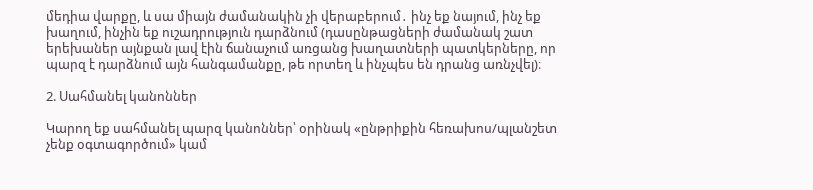մեդիա վարքը, և սա միայն ժամանակին չի վերաբերում․ ինչ եք նայում, ինչ եք խաղում, ինչին եք ուշադրություն դարձնում (դասընթացների ժամանակ շատ երեխաներ այնքան լավ էին ճանաչում առցանց խաղատների պատկերները, որ պարզ է դարձնում այն հանգամանքը, թե որտեղ և ինչպես են դրանց առնչվել)։

2. Սահմանել կանոններ

Կարող եք սահմանել պարզ կանոններ՝ օրինակ «ընթրիքին հեռախոս/պլանշետ չենք օգտագործում» կամ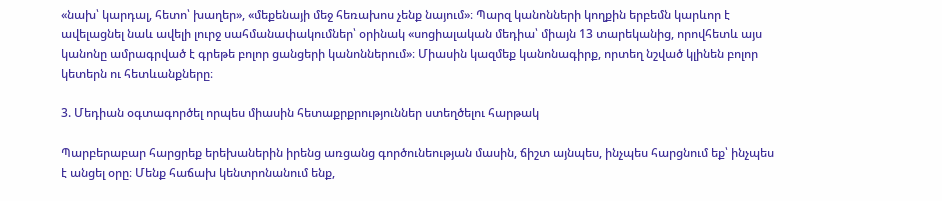«նախ՝ կարդալ, հետո՝ խաղեր», «մեքենայի մեջ հեռախոս չենք նայում»։ Պարզ կանոնների կողքին երբեմն կարևոր է ավելացնել նաև ավելի լուրջ սահմանափակումներ՝ օրինակ «սոցիալական մեդիա՝ միայն 13 տարեկանից, որովհետև այս կանոնը ամրագրված է գրեթե բոլոր ցանցերի կանոններում»։ Միասին կազմեք կանոնագիրք, որտեղ նշված կլինեն բոլոր կետերն ու հետևանքները։

3. Մեդիան օգտագործել որպես միասին հետաքրքրություններ ստեղծելու հարթակ

Պարբերաբար հարցրեք երեխաներին իրենց առցանց գործունեության մասին, ճիշտ այնպես, ինչպես հարցնում եք՝ ինչպես է անցել օրը։ Մենք հաճախ կենտրոնանում ենք,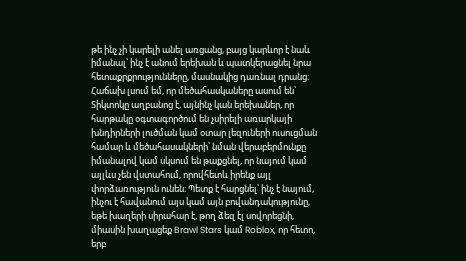թե ինչ չի կարելի անել առցանց, բայց կարևոր է նաև իմանալ՝ ինչ է անում երեխան և պատկերացնել նրա հետաքրքրությունները, մասնակից դառնալ դրանց։ Հաճախ լսում եմ, որ մեծահասկաները ասում են՝ Տիկտոկը աղբանոց է, այնինչ կան երեխաներ, որ հարթակը օգտագործում են չսիրելի առարկայի խնդիրների լուծման կամ օտար լեզուների ուսուցման համար և մեծահասակների՝ նման վերաբերմունքը իմանալով կամ սկսում են թաքցնել, որ նայում կամ այլևս չեն վստահում, որովհետև իրենք այլ փորձառություն ունեն։ Պետք է հարցնել՝ ինչ է նայում, ինչու է հավանում այս կամ այն բովանդակությունը, եթե խաղերի սիրահար է, թող ձեզ էլ սովորեցնի, միասին խաղացեք Brawl Stars կամ Roblox, որ հետո, երբ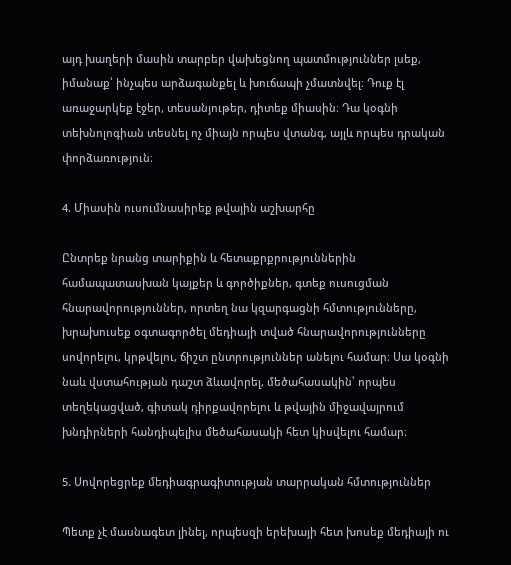այդ խաղերի մասին տարբեր վախեցնող պատմություններ լսեք, իմանաք՝ ինչպես արձագանքել և խուճապի չմատնվել։ Դուք էլ առաջարկեք էջեր, տեսանյութեր, դիտեք միասին։ Դա կօգնի տեխնոլոգիան տեսնել ոչ միայն որպես վտանգ, այլև որպես դրական փորձառություն։

4. Միասին ուսումնասիրեք թվային աշխարհը

Ընտրեք նրանց տարիքին և հետաքրքրություններին համապատասխան կայքեր և գործիքներ, գտեք ուսուցման հնարավորություններ, որտեղ նա կզարգացնի հմտությունները, խրախուսեք օգտագործել մեդիայի տված հնարավորությունները սովորելու, կրթվելու, ճիշտ ընտրություններ անելու համար։ Սա կօգնի նաև վստահության դաշտ ձևավորել, մեծահասակին՝ որպես տեղեկացված, գիտակ դիրքավորելու և թվային միջավայրում խնդիրների հանդիպելիս մեծահասակի հետ կիսվելու համար։

5. Սովորեցրեք մեդիագրագիտության տարրական հմտություններ

Պետք չէ մասնագետ լինել, որպեսզի երեխայի հետ խոսեք մեդիայի ու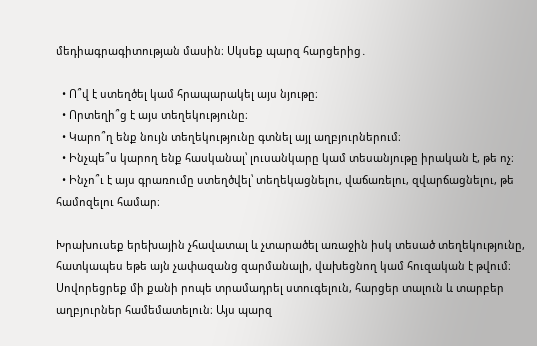մեդիագրագիտության մասին։ Սկսեք պարզ հարցերից․

  • Ո՞վ է ստեղծել կամ հրապարակել այս նյութը։
  • Որտեղի՞ց է այս տեղեկությունը։
  • Կարո՞ղ ենք նույն տեղեկությունը գտնել այլ աղբյուրներում։
  • Ինչպե՞ս կարող ենք հասկանալ՝ լուսանկարը կամ տեսանյութը իրական է, թե ոչ։
  • Ինչո՞ւ է այս գրառումը ստեղծվել՝ տեղեկացնելու, վաճառելու, զվարճացնելու, թե համոզելու համար։

Խրախուսեք երեխային չհավատալ և չտարածել առաջին իսկ տեսած տեղեկությունը, հատկապես եթե այն չափազանց զարմանալի, վախեցնող կամ հուզական է թվում։ Սովորեցրեք մի քանի րոպե տրամադրել ստուգելուն, հարցեր տալուն և տարբեր աղբյուրներ համեմատելուն։ Այս պարզ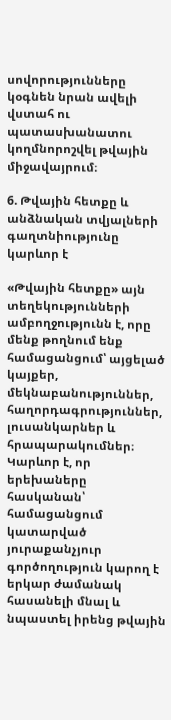սովորությունները կօգնեն նրան ավելի վստահ ու պատասխանատու կողմնորոշվել թվային միջավայրում։

6. Թվային հետքը և անձնական տվյալների գաղտնիությունը կարևոր է

«Թվային հետքը» այն տեղեկությունների ամբողջությունն է, որը մենք թողնում ենք համացանցում՝ այցելած կայքեր, մեկնաբանություններ, հաղորդագրություններ, լուսանկարներ և հրապարակումներ։ Կարևոր է, որ երեխաները հասկանան՝ համացանցում կատարված յուրաքանչյուր գործողություն կարող է երկար ժամանակ հասանելի մնալ և նպաստել իրենց թվային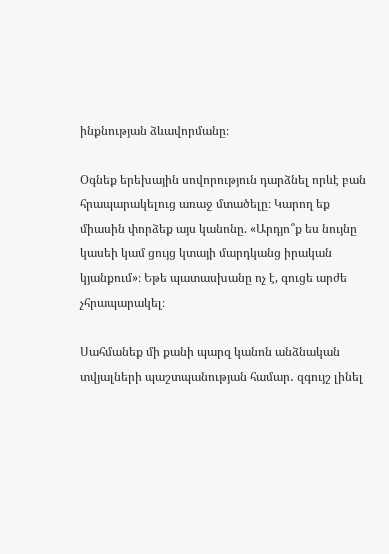ինքնության ձևավորմանը։

Օգնեք երեխային սովորություն դարձնել որևէ բան հրապարակելուց առաջ մտածելը։ Կարող եք միասին փորձեք այս կանոնը. «Արդյո՞ք ես նույնը կասեի կամ ցույց կտայի մարդկանց իրական կյանքում»։ Եթե պատասխանը ոչ է, գուցե արժե չհրապարակել։

Սահմանեք մի քանի պարզ կանոն անձնական տվյալների պաշտպանության համար․ զգույշ լինել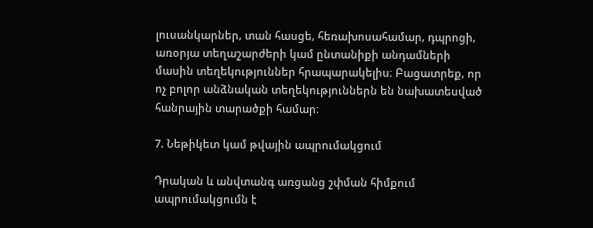լուսանկարներ, տան հասցե, հեռախոսահամար, դպրոցի, առօրյա տեղաշարժերի կամ ընտանիքի անդամների մասին տեղեկություններ հրապարակելիս։ Բացատրեք, որ ոչ բոլոր անձնական տեղեկություններն են նախատեսված հանրային տարածքի համար։

7. Նեթիկետ կամ թվային ապրումակցում

Դրական և անվտանգ առցանց շփման հիմքում ապրումակցումն է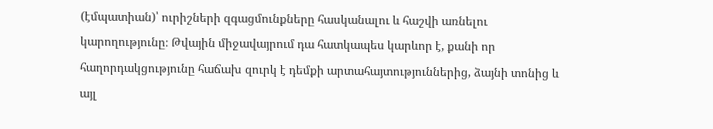(էմպատիան)՝ ուրիշների զգացմունքները հասկանալու և հաշվի առնելու կարողությունը։ Թվային միջավայրում դա հատկապես կարևոր է, քանի որ հաղորդակցությունը հաճախ զուրկ է դեմքի արտահայտություններից, ձայնի տոնից և այլ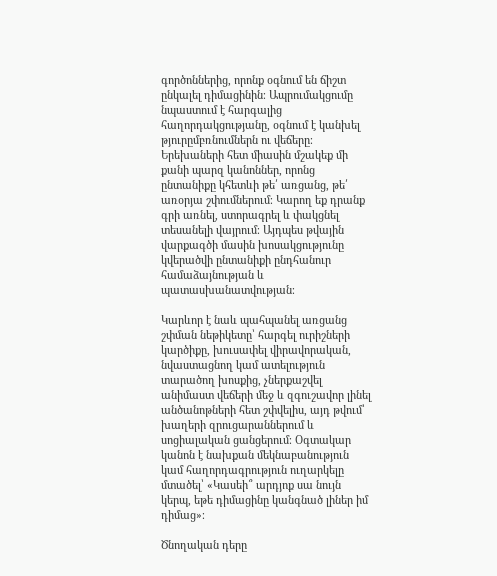գործոններից, որոնք օգնում են ճիշտ ընկալել դիմացինին։ Ապրումակցումը նպաստում է հարգալից հաղորդակցությանը, օգնում է կանխել թյուրըմբռնումներն ու վեճերը։ Երեխաների հետ միասին մշակեք մի քանի պարզ կանոններ, որոնց ընտանիքը կհետևի թե՛ առցանց, թե՛ առօրյա շփումներում։ Կարող եք դրանք գրի առնել, ստորագրել և փակցնել տեսանելի վայրում։ Այդպես թվային վարքագծի մասին խոսակցությունը կվերածվի ընտանիքի ընդհանուր համաձայնության և պատասխանատվության։

Կարևոր է նաև պահպանել առցանց շփման նեթիկետը՝ հարգել ուրիշների կարծիքը, խուսափել վիրավորական, նվաստացնող կամ ատելություն տարածող խոսքից, չներքաշվել անիմաստ վեճերի մեջ և զգուշավոր լինել անծանոթների հետ շփվելիս, այդ թվում՝ խաղերի զրուցարաններում և սոցիալական ցանցերում։ Օգտակար կանոն է նախքան մեկնաբանություն կամ հաղորդագրություն ուղարկելը մտածել՝ «Կասեի՞ արդյոք սա նույն կերպ, եթե դիմացինը կանգնած լիներ իմ դիմաց»։

Ծնողական դերը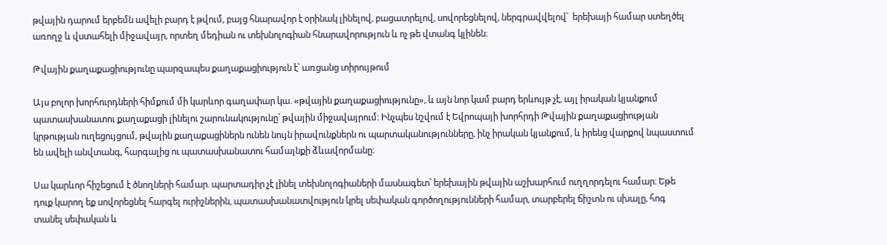թվային դարում երբեմն ավելի բարդ է թվում, բայց հնարավոր է օրինակ լինելով, բացատրելով, սովորեցնելով, ներգրավվելով՝  երեխայի համար ստեղծել առողջ և վստահելի միջավայր, որտեղ մեդիան ու տեխնոլոգիան հնարավորություն և ոչ թե վտանգ կլինեն։

Թվային քաղաքացիությունը պարզապես քաղաքացիություն է՝ առցանց տիրույթում

Այս բոլոր խորհուրդների հիմքում մի կարևոր գաղափար կա. «թվային քաղաքացիությունը», և այն նոր կամ բարդ երևույթ չէ, այլ իրական կյանքում պատասխանատու քաղաքացի լինելու շարունակությունը՝ թվային միջավայրում։ Ինչպես նշվում է Եվրոպայի խորհրդի Թվային քաղաքացիության կրթության ուղեցույցում, թվային քաղաքացիներն ունեն նույն իրավունքներն ու պարտականությունները, ինչ իրական կյանքում, և իրենց վարքով նպաստում են ավելի անվտանգ, հարգալից ու պատասխանատու համայնքի ձևավորմանը։

Սա կարևոր հիշեցում է ծնողների համար. պարտադիր չէ լինել տեխնոլոգիաների մասնագետ՝ երեխային թվային աշխարհում ուղղորդելու համար։ Եթե դուք կարող եք սովորեցնել հարգել ուրիշներին, պատասխանատվություն կրել սեփական գործողությունների համար, տարբերել ճիշտն ու սխալը, հոգ տանել սեփական և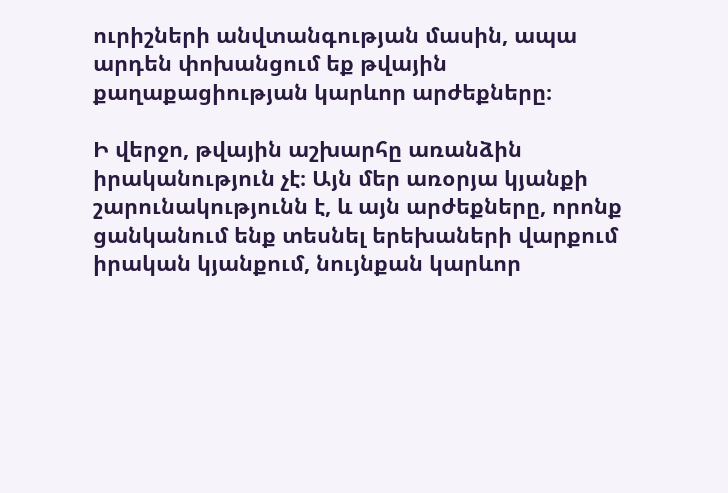ուրիշների անվտանգության մասին, ապա արդեն փոխանցում եք թվային քաղաքացիության կարևոր արժեքները։

Ի վերջո, թվային աշխարհը առանձին իրականություն չէ։ Այն մեր առօրյա կյանքի շարունակությունն է, և այն արժեքները, որոնք ցանկանում ենք տեսնել երեխաների վարքում իրական կյանքում, նույնքան կարևոր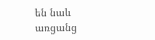են նաև առցանց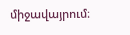միջավայրում։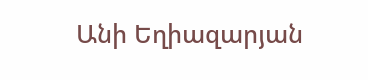Անի Եղիազարյան